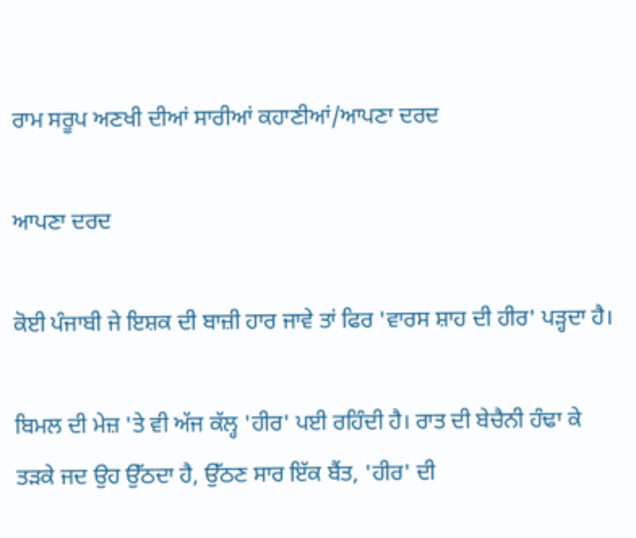ਰਾਮ ਸਰੂਪ ਅਣਖੀ ਦੀਆਂ ਸਾਰੀਆਂ ਕਹਾਣੀਆਂ/ਆਪਣਾ ਦਰਦ

ਆਪਣਾ ਦਰਦ

ਕੋਈ ਪੰਜਾਬੀ ਜੇ ਇਸ਼ਕ ਦੀ ਬਾਜ਼ੀ ਹਾਰ ਜਾਵੇ ਤਾਂ ਫਿਰ 'ਵਾਰਸ ਸ਼ਾਹ ਦੀ ਹੀਰ' ਪੜ੍ਹਦਾ ਹੈ।

ਬਿਮਲ ਦੀ ਮੇਜ਼ 'ਤੇ ਵੀ ਅੱਜ ਕੱਲ੍ਹ 'ਹੀਰ' ਪਈ ਰਹਿੰਦੀ ਹੈ। ਰਾਤ ਦੀ ਬੇਚੈਨੀ ਹੰਢਾ ਕੇ ਤੜਕੇ ਜਦ ਉਹ ਉੱਠਦਾ ਹੈ, ਉੱਠਣ ਸਾਰ ਇੱਕ ਬੈਂਤ, 'ਹੀਰ' ਦੀ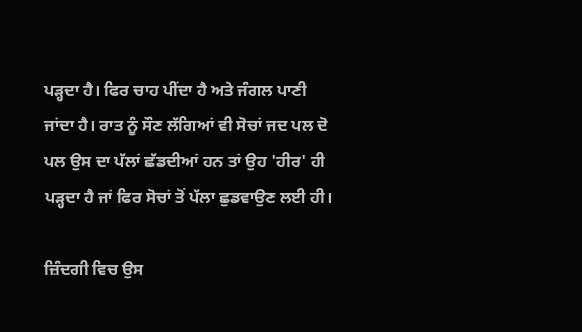ਪੜ੍ਹਦਾ ਹੈ। ਫਿਰ ਚਾਹ ਪੀਂਦਾ ਹੈ ਅਤੇ ਜੰਗਲ ਪਾਣੀ ਜਾਂਦਾ ਹੈ। ਰਾਤ ਨੂੰ ਸੌਣ ਲੱਗਿਆਂ ਵੀ ਸੋਚਾਂ ਜਦ ਪਲ ਦੋ ਪਲ ਉਸ ਦਾ ਪੱਲਾਂ ਛੱਡਦੀਆਂ ਹਨ ਤਾਂ ਉਹ 'ਹੀਰ' ਹੀ ਪੜ੍ਹਦਾ ਹੈ ਜਾਂ ਫਿਰ ਸੋਚਾਂ ਤੋਂ ਪੱਲਾ ਛੁਡਵਾਉਣ ਲਈ ਹੀ।

ਜ਼ਿੰਦਗੀ ਵਿਚ ਉਸ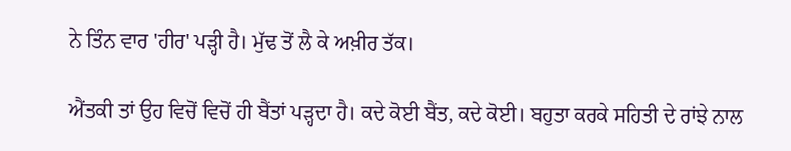ਨੇ ਤਿੰਨ ਵਾਰ 'ਹੀਰ' ਪੜ੍ਹੀ ਹੈ। ਮੁੱਢ ਤੋਂ ਲੈ ਕੇ ਅਖ਼ੀਰ ਤੱਕ।

ਐਂਤਕੀ ਤਾਂ ਉਹ ਵਿਚੋਂ ਵਿਚੋਂ ਹੀ ਬੈਂਤਾਂ ਪੜ੍ਹਦਾ ਹੈ। ਕਦੇ ਕੋਈ ਬੈਂਤ, ਕਦੇ ਕੋਈ। ਬਹੁਤਾ ਕਰਕੇ ਸਹਿਤੀ ਦੇ ਰਾਂਝੇ ਨਾਲ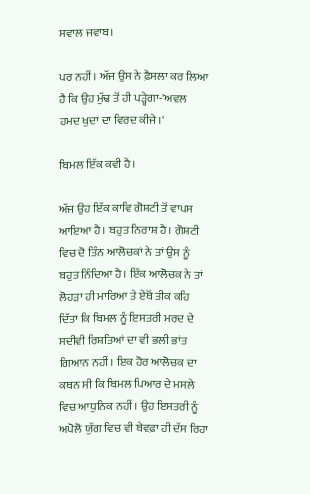ਸਵਾਲ ਜਵਾਬ।

ਪਰ ਨਹੀਂ। ਅੱਜ ਉਸ ਨੇ ਫ਼ੈਸਲਾ ਕਰ ਲਿਆ ਹੈ ਕਿ ਉਹ ਮੁੱਢ ਤੋਂ ਹੀ ਪੜ੍ਹੇਗਾ-'ਅਵਲ ਹਮਦ ਖੁਦਾ ਦਾ ਵਿਰਦ ਕੀਜੇ।'

ਬਿਮਲ ਇੱਕ ਕਵੀ ਹੈ।

ਅੱਜ ਉਹ ਇੱਕ ਕਾਵਿ ਗੋਸ਼ਟੀ ਤੋਂ ਵਾਪਸ ਆਇਆ ਹੈ। ਬਹੁਤ ਨਿਰਾਸ਼ ਹੈ। ਗੋਸ਼ਟੀ ਵਿਚ ਦੋ ਤਿੰਨ ਆਲੋਚਕਾਂ ਨੇ ਤਾਂ ਉਸ ਨੂੰ ਬਹੁਤ ਨਿੰਦਿਆ ਹੈ। ਇੱਕ ਆਲੋਚਕ ਨੇ ਤਾਂ ਲੋਹੜਾ ਹੀ ਮਾਰਿਆ ਤੇ ਏਥੋਂ ਤੀਕ ਕਹਿ ਦਿੱਤਾ ਕਿ ਬਿਮਲ ਨੂੰ ਇਸਤਰੀ ਮਰਦ ਦੇ ਸਦੀਵੀ ਰਿਸ਼ਤਿਆਂ ਦਾ ਵੀ ਭਲੀ ਭਾਂਤ ਗਿਆਨ ਨਹੀਂ। ਇਕ ਹੋਰ ਆਲੋਚਕ ਦਾ ਕਥਨ ਸੀ ਕਿ ਬਿਮਲ ਪਿਆਰ ਦੇ ਮਸਲੇ ਵਿਚ ਆਧੁਨਿਕ ਨਹੀਂ। ਉਹ ਇਸਤਰੀ ਨੂੰ ਅਪੋਲੋ ਯੁੱਗ ਵਿਚ ਵੀ ਬੇਵਫ਼ਾ ਹੀ ਦੱਸ ਰਿਹਾ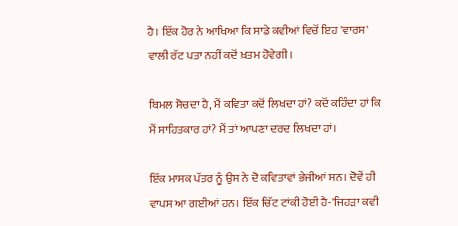ਹੈ। ਇੱਕ ਹੋਰ ਨੇ ਆਖਿਆ ਕਿ ਸਾਡੇ ਕਵੀਆਂ ਵਿਚੋਂ ਇਹ 'ਵਾਰਸ' ਵਾਲੀ ਰੱਟ ਪਤਾ ਨਹੀਂ ਕਦੋਂ ਖ਼ਤਮ ਹੋਵੇਗੀ।

ਬਿਮਲ ਸੋਚਦਾ ਹੈ, ਮੈਂ ਕਵਿਤਾ ਕਦੋਂ ਲਿਖਦਾ ਹਾਂ? ਕਦੋਂ ਕਹਿੰਦਾ ਹਾਂ ਕਿ ਮੈਂ ਸਾਹਿਤਕਾਰ ਹਾਂ? ਮੈਂ ਤਾਂ ਆਪਣਾ ਦਰਦ ਲਿਖਦਾ ਹਾਂ।

ਇੱਕ ਮਾਸਕ ਪੱਤਰ ਨੂੰ ਉਸ ਨੇ ਦੋ ਕਵਿਤਾਵਾਂ ਭੇਜੀਆਂ ਸਨ। ਦੋਵੇਂ ਹੀ ਵਾਪਸ ਆ ਗਈਆਂ ਹਨ। ਇੱਕ ਚਿੱਟ ਟਾਂਕੀ ਹੋਈ ਹੈ-'ਜਿਹੜਾ ਕਵੀ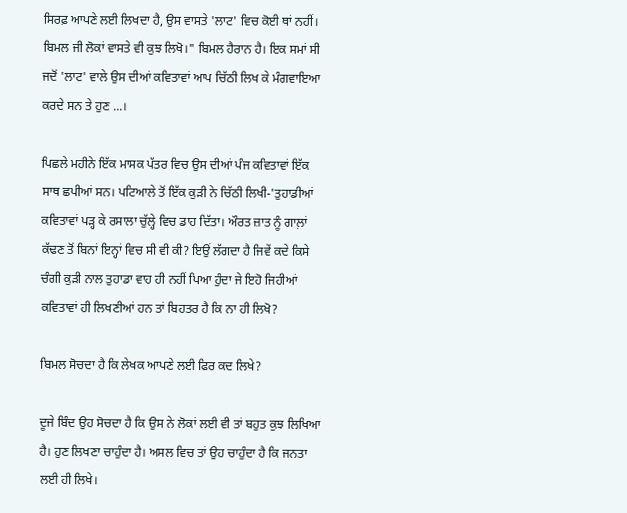ਸਿਰਫ਼ ਆਪਣੇ ਲਈ ਲਿਖਦਾ ਹੈ, ਉਸ ਵਾਸਤੇ 'ਲਾਟ' ਵਿਚ ਕੋਈ ਥਾਂ ਨਹੀਂ। ਬਿਮਲ ਜੀ ਲੋਕਾਂ ਵਾਸਤੇ ਵੀ ਕੁਝ ਲਿਖੋ।" ਬਿਮਲ ਹੈਰਾਨ ਹੈ। ਇਕ ਸਮਾਂ ਸੀ ਜਦੋਂ 'ਲਾਟ' ਵਾਲੇ ਉਸ ਦੀਆਂ ਕਵਿਤਾਵਾਂ ਆਪ ਚਿੱਠੀ ਲਿਖ ਕੇ ਮੰਗਵਾਇਆ ਕਰਦੇ ਸਨ ਤੇ ਹੁਣ ...।

ਪਿਛਲੇ ਮਹੀਨੇ ਇੱਕ ਮਾਸਕ ਪੱਤਰ ਵਿਚ ਉਸ ਦੀਆਂ ਪੰਜ ਕਵਿਤਾਵਾਂ ਇੱਕ ਸਾਥ ਛਪੀਆਂ ਸਨ। ਪਟਿਆਲੇ ਤੋਂ ਇੱਕ ਕੁੜੀ ਨੇ ਚਿੱਠੀ ਲਿਖੀ-'ਤੁਹਾਡੀਆਂ ਕਵਿਤਾਵਾਂ ਪੜ੍ਹ ਕੇ ਰਸਾਲਾ ਚੁੱਲ੍ਹੇ ਵਿਚ ਡਾਹ ਦਿੱਤਾ। ਔਰਤ ਜ਼ਾਤ ਨੂੰ ਗਾਲ਼ਾਂ ਕੱਢਣ ਤੋਂ ਬਿਨਾਂ ਇਨ੍ਹਾਂ ਵਿਚ ਸੀ ਵੀ ਕੀ? ਇਉਂ ਲੱਗਦਾ ਹੈ ਜਿਵੇਂ ਕਦੇ ਕਿਸੇ ਚੰਗੀ ਕੁੜੀ ਨਾਲ ਤੁਹਾਡਾ ਵਾਹ ਹੀ ਨਹੀਂ ਪਿਆ ਹੁੰਦਾ ਜੇ ਇਹੋ ਜਿਹੀਆਂ ਕਵਿਤਾਵਾਂ ਹੀ ਲਿਖਣੀਆਂ ਹਨ ਤਾਂ ਬਿਹਤਰ ਹੈ ਕਿ ਨਾ ਹੀ ਲਿਖੋ?

ਬਿਮਲ ਸੋਚਦਾ ਹੈ ਕਿ ਲੇਖਕ ਆਪਣੇ ਲਈ ਫਿਰ ਕਦ ਲਿਖੇ?

ਦੂਜੇ ਬਿੰਦ ਉਹ ਸੋਚਦਾ ਹੈ ਕਿ ਉਸ ਨੇ ਲੋਕਾਂ ਲਈ ਵੀ ਤਾਂ ਬਹੁਤ ਕੁਝ ਲਿਖਿਆ ਹੈ। ਹੁਣ ਲਿਖਣਾ ਚਾਹੁੰਦਾ ਹੈ। ਅਸਲ ਵਿਚ ਤਾਂ ਉਹ ਚਾਹੁੰਦਾ ਹੈ ਕਿ ਜਨਤਾ ਲਈ ਹੀ ਲਿਖੇ।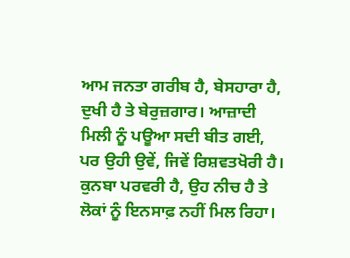ਆਮ ਜਨਤਾ ਗਰੀਬ ਹੈ, ਬੇਸਹਾਰਾ ਹੈ, ਦੁਖੀ ਹੈ ਤੇ ਬੇਰੁਜ਼ਗਾਰ। ਆਜ਼ਾਦੀ ਮਿਲੀ ਨੂੰ ਪਊਆ ਸਦੀ ਬੀਤ ਗਈ, ਪਰ ਉਹੀ ਉਵੇਂ, ਜਿਵੇਂ ਰਿਸ਼ਵਤਖੋਰੀ ਹੈ। ਕੁਨਬਾ ਪਰਵਰੀ ਹੈ, ਉਹ ਨੀਚ ਹੈ ਤੇ ਲੋਕਾਂ ਨੂੰ ਇਨਸਾਫ਼ ਨਹੀਂ ਮਿਲ ਰਿਹਾ।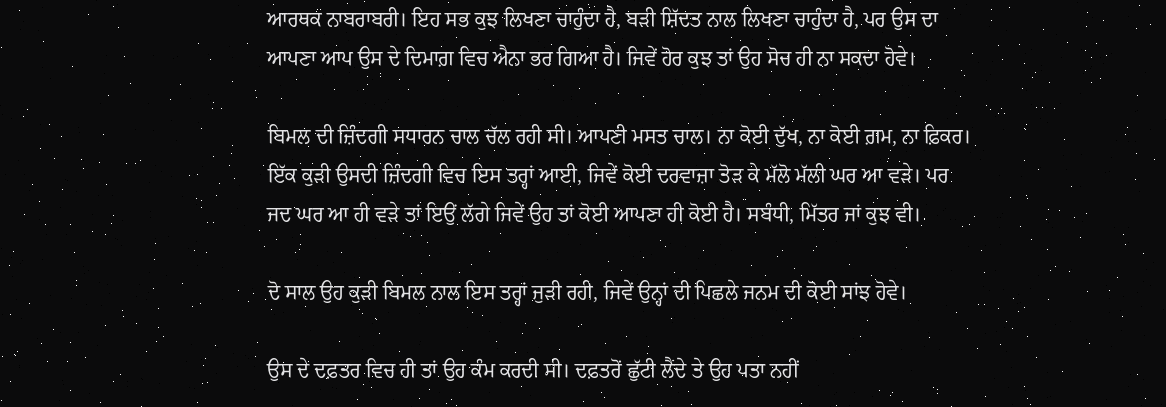ਆਰਥਕ ਨਾਬਰਾਬਰੀ। ਇਹ ਸਭ ਕੁਝ ਲਿਖਣਾ ਚਾਹੁੰਦਾ ਹੈ, ਬੜੀ ਸ਼ਿੱਦਤ ਨਾਲ ਲਿਖਣਾ ਚਾਹੁੰਦਾ ਹੈ, ਪਰ ਉਸ ਦਾ ਆਪਣਾ ਆਪ ਉਸ ਦੇ ਦਿਮਾਗ਼ ਵਿਚ ਐਨਾ ਭਰ ਗਿਆ ਹੈ। ਜਿਵੇਂ ਹੋਰ ਕੁਝ ਤਾਂ ਉਹ ਸੋਚ ਹੀ ਨਾ ਸਕਦਾ ਹੋਵੇ।

ਬਿਮਲ ਦੀ ਜ਼ਿੰਦਗੀ ਸਧਾਰਨ ਚਾਲ ਚੱਲ ਰਹੀ ਸੀ। ਆਪਣੀ ਮਸਤ ਚਾਲ। ਨਾ ਕੋਈ ਦੁੱਖ, ਨਾ ਕੋਈ ਗ਼ਮ, ਨਾ ਫ਼ਿਕਰ। ਇੱਕ ਕੁੜੀ ਉਸਦੀ ਜ਼ਿੰਦਗੀ ਵਿਚ ਇਸ ਤਰ੍ਹਾਂ ਆਈ, ਜਿਵੇਂ ਕੋਈ ਦਰਵਾਜ਼ਾ ਤੋੜ ਕੇ ਮੱਲੋ ਮੱਲੀ ਘਰ ਆ ਵੜੇ। ਪਰ ਜਦ ਘਰ ਆ ਹੀ ਵੜੇ ਤਾਂ ਇਉਂ ਲੱਗੇ ਜਿਵੇਂ ਉਹ ਤਾਂ ਕੋਈ ਆਪਣਾ ਹੀ ਕੋਈ ਹੈ। ਸਬੰਧੀ, ਮਿੱਤਰ ਜਾਂ ਕੁਝ ਵੀ।

ਦੋ ਸਾਲ ਉਹ ਕੁੜੀ ਬਿਮਲ ਨਾਲ ਇਸ ਤਰ੍ਹਾਂ ਜੁੜੀ ਰਹੀ, ਜਿਵੇਂ ਉਨ੍ਹਾਂ ਦੀ ਪਿਛਲੇ ਜਨਮ ਦੀ ਕੋਈ ਸਾਂਝ ਹੋਵੇ।

ਉਸ ਦੇ ਦਫ਼ਤਰ ਵਿਚ ਹੀ ਤਾਂ ਉਹ ਕੰਮ ਕਰਦੀ ਸੀ। ਦਫ਼ਤਰੋਂ ਛੁੱਟੀ ਲੈਂਦੇ ਤੇ ਉਹ ਪਤਾ ਨਹੀਂ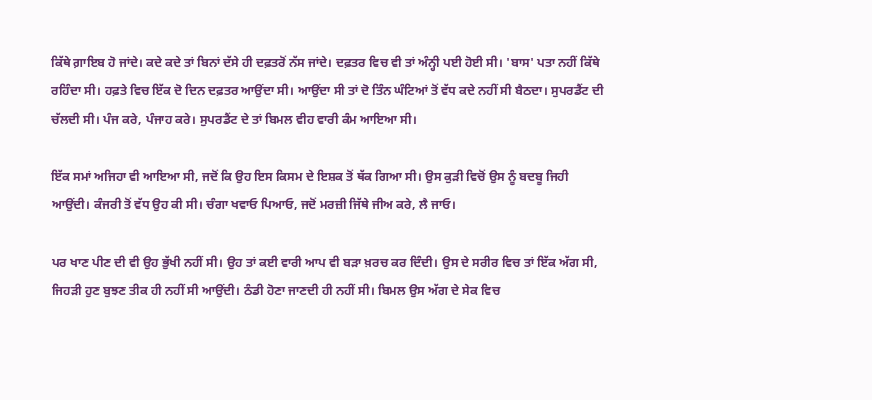ਕਿੱਥੇ ਗ਼ਾਇਬ ਹੋ ਜਾਂਦੇ। ਕਦੇ ਕਦੇ ਤਾਂ ਬਿਨਾਂ ਦੱਸੇ ਹੀ ਦਫ਼ਤਰੋਂ ਨੱਸ ਜਾਂਦੇ। ਦਫ਼ਤਰ ਵਿਚ ਵੀ ਤਾਂ ਅੰਨ੍ਹੀ ਪਈ ਹੋਈ ਸੀ। 'ਬਾਸ' ਪਤਾ ਨਹੀਂ ਕਿੱਥੇ ਰਹਿੰਦਾ ਸੀ। ਹਫ਼ਤੇ ਵਿਚ ਇੱਕ ਦੋ ਦਿਨ ਦਫ਼ਤਰ ਆਉਂਦਾ ਸੀ। ਆਉਂਦਾ ਸੀ ਤਾਂ ਦੋ ਤਿੰਨ ਘੰਟਿਆਂ ਤੋਂ ਵੱਧ ਕਦੇ ਨਹੀਂ ਸੀ ਬੈਠਦਾ। ਸੁਪਰਡੈਂਟ ਦੀ ਚੱਲਦੀ ਸੀ। ਪੰਜ ਕਰੇ, ਪੰਜਾਹ ਕਰੇ। ਸੁਪਰਡੈਂਟ ਦੇ ਤਾਂ ਬਿਮਲ ਵੀਹ ਵਾਰੀ ਕੰਮ ਆਇਆ ਸੀ।

ਇੱਕ ਸਮਾਂ ਅਜਿਹਾ ਵੀ ਆਇਆ ਸੀ, ਜਦੋਂ ਕਿ ਉਹ ਇਸ ਕਿਸਮ ਦੇ ਇਸ਼ਕ ਤੋਂ ਥੱਕ ਗਿਆ ਸੀ। ਉਸ ਕੁੜੀ ਵਿਚੋਂ ਉਸ ਨੂੰ ਬਦਬੂ ਜਿਹੀ ਆਉਂਦੀ। ਕੰਜਰੀ ਤੋਂ ਵੱਧ ਉਹ ਕੀ ਸੀ। ਚੰਗਾ ਖਵਾਓ ਪਿਆਓ, ਜਦੋਂ ਮਰਜ਼ੀ ਜਿੱਥੇ ਜੀਅ ਕਰੇ, ਲੈ ਜਾਓ।

ਪਰ ਖਾਣ ਪੀਣ ਦੀ ਵੀ ਉਹ ਭੁੱਖੀ ਨਹੀਂ ਸੀ। ਉਹ ਤਾਂ ਕਈ ਵਾਰੀ ਆਪ ਵੀ ਬੜਾ ਖ਼ਰਚ ਕਰ ਦਿੰਦੀ। ਉਸ ਦੇ ਸਰੀਰ ਵਿਚ ਤਾਂ ਇੱਕ ਅੱਗ ਸੀ, ਜਿਹੜੀ ਹੁਣ ਬੁਝਣ ਤੀਕ ਹੀ ਨਹੀਂ ਸੀ ਆਉਂਦੀ। ਠੰਡੀ ਹੋਣਾ ਜਾਣਦੀ ਹੀ ਨਹੀਂ ਸੀ। ਬਿਮਲ ਉਸ ਅੱਗ ਦੇ ਸੇਕ ਵਿਚ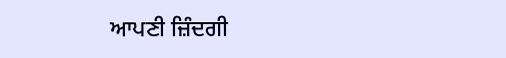ਆਪਣੀ ਜ਼ਿੰਦਗੀ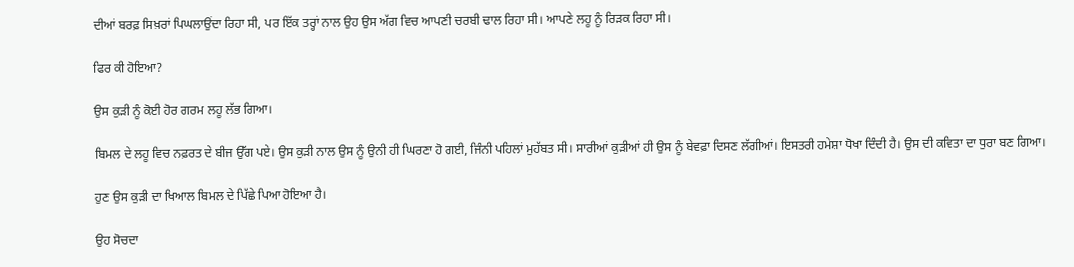ਦੀਆਂ ਬਰਫ਼ ਸਿਖ਼ਰਾਂ ਪਿਘਲਾਉਂਦਾ ਰਿਹਾ ਸੀ, ਪਰ ਇੱਕ ਤਰ੍ਹਾਂ ਨਾਲ ਉਹ ਉਸ ਅੱਗ ਵਿਚ ਆਪਣੀ ਚਰਬੀ ਢਾਲ ਰਿਹਾ ਸੀ। ਆਪਣੇ ਲਹੂ ਨੂੰ ਰਿੜਕ ਰਿਹਾ ਸੀ।

ਫਿਰ ਕੀ ਹੋਇਆ?

ਉਸ ਕੁੜੀ ਨੂੰ ਕੋਈ ਹੋਰ ਗਰਮ ਲਹੂ ਲੱਭ ਗਿਆ।

ਬਿਮਲ ਦੇ ਲਹੂ ਵਿਚ ਨਫ਼ਰਤ ਦੇ ਬੀਜ ਉੱਗ ਪਏ। ਉਸ ਕੁੜੀ ਨਾਲ ਉਸ ਨੂੰ ਉਨੀ ਹੀ ਘਿਰਣਾ ਹੋ ਗਈ, ਜਿੰਨੀ ਪਹਿਲਾਂ ਮੁਹੱਬਤ ਸੀ। ਸਾਰੀਆਂ ਕੁੜੀਆਂ ਹੀ ਉਸ ਨੂੰ ਬੇਵਫ਼ਾ ਦਿਸਣ ਲੱਗੀਆਂ। ਇਸਤਰੀ ਹਮੇਸ਼ਾ ਧੋਖਾ ਦਿੰਦੀ ਹੈ। ਉਸ ਦੀ ਕਵਿਤਾ ਦਾ ਧੁਰਾ ਬਣ ਗਿਆ।

ਹੁਣ ਉਸ ਕੁੜੀ ਦਾ ਖਿਆਲ ਬਿਮਲ ਦੇ ਪਿੱਛੇ ਪਿਆ ਹੋਇਆ ਹੈ।

ਉਹ ਸੋਚਦਾ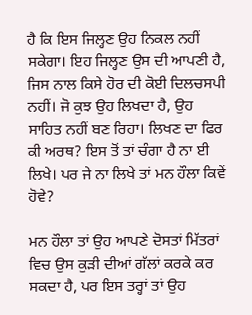ਹੈ ਕਿ ਇਸ ਜਿਲ੍ਹਣ ਉਹ ਨਿਕਲ ਨਹੀਂ ਸਕੇਗਾ। ਇਹ ਜਿਲ੍ਹਣ ਉਸ ਦੀ ਆਪਣੀ ਹੈ, ਜਿਸ ਨਾਲ ਕਿਸੇ ਹੋਰ ਦੀ ਕੋਈ ਦਿਲਚਸਪੀ ਨਹੀਂ। ਜੋ ਕੁਝ ਉਹ ਲਿਖਦਾ ਹੈ, ਉਹ ਸਾਹਿਤ ਨਹੀਂ ਬਣ ਰਿਹਾ। ਲਿਖਣ ਦਾ ਫਿਰ ਕੀ ਅਰਥ? ਇਸ ਤੋਂ ਤਾਂ ਚੰਗਾ ਹੈ ਨਾ ਈ ਲਿਖੇ। ਪਰ ਜੇ ਨਾ ਲਿਖੇ ਤਾਂ ਮਨ ਹੌਲਾ ਕਿਵੇਂ ਹੋਵੇ?

ਮਨ ਹੌਲਾ ਤਾਂ ਉਹ ਆਪਣੇ ਦੋਸਤਾਂ ਮਿੱਤਰਾਂ ਵਿਚ ਉਸ ਕੁੜੀ ਦੀਆਂ ਗੱਲਾਂ ਕਰਕੇ ਕਰ ਸਕਦਾ ਹੈ, ਪਰ ਇਸ ਤਰ੍ਹਾਂ ਤਾਂ ਉਹ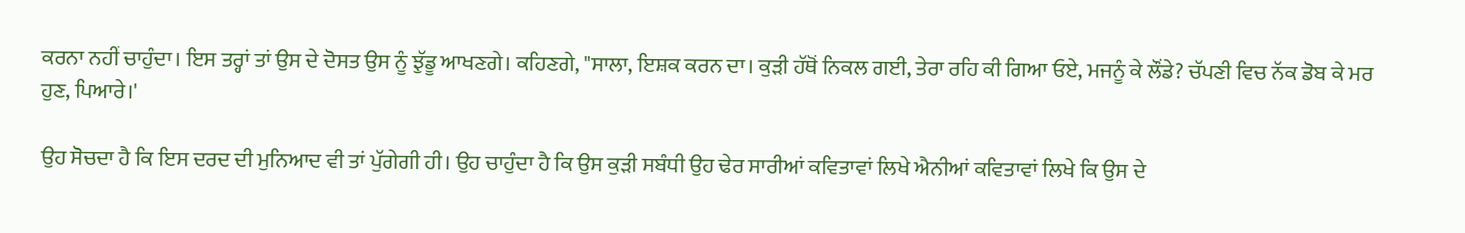ਕਰਨਾ ਨਹੀਂ ਚਾਹੁੰਦਾ। ਇਸ ਤਰ੍ਹਾਂ ਤਾਂ ਉਸ ਦੇ ਦੋਸਤ ਉਸ ਨੂੰ ਝੁੱਡੂ ਆਖਣਗੇ। ਕਹਿਣਗੇ, "ਸਾਲਾ, ਇਸ਼ਕ ਕਰਨ ਦਾ। ਕੁੜੀ ਹੱਥੋਂ ਨਿਕਲ ਗਈ, ਤੇਰਾ ਰਹਿ ਕੀ ਗਿਆ ਓਏ, ਮਜਨੂੰ ਕੇ ਲੌਂਡੇ? ਚੱਪਣੀ ਵਿਚ ਨੱਕ ਡੋਬ ਕੇ ਮਰ ਹੁਣ, ਪਿਆਰੇ।'

ਉਹ ਸੋਚਦਾ ਹੈ ਕਿ ਇਸ ਦਰਦ ਦੀ ਮੁਨਿਆਦ ਵੀ ਤਾਂ ਪੁੱਗੇਗੀ ਹੀ। ਉਹ ਚਾਹੁੰਦਾ ਹੈ ਕਿ ਉਸ ਕੁੜੀ ਸਬੰਧੀ ਉਹ ਢੇਰ ਸਾਰੀਆਂ ਕਵਿਤਾਵਾਂ ਲਿਖੇ ਐਨੀਆਂ ਕਵਿਤਾਵਾਂ ਲਿਖੇ ਕਿ ਉਸ ਦੇ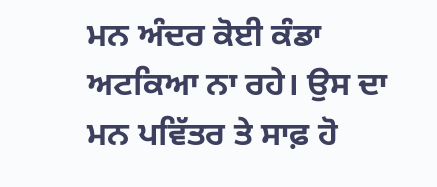ਮਨ ਅੰਦਰ ਕੋਈ ਕੰਡਾ ਅਟਕਿਆ ਨਾ ਰਹੇ। ਉਸ ਦਾ ਮਨ ਪਵਿੱਤਰ ਤੇ ਸਾਫ਼ ਹੋ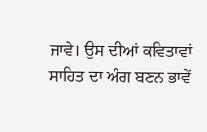ਜਾਵੇ। ਉਸ ਦੀਆਂ ਕਵਿਤਾਵਾਂ ਸਾਹਿਤ ਦਾ ਅੰਗ ਬਣਨ ਭਾਵੇਂ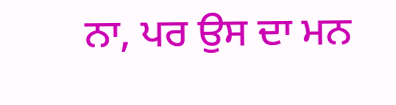ਨਾ, ਪਰ ਉਸ ਦਾ ਮਨ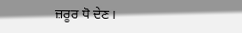ਜ਼ਰੂਰ ਧੋ ਦੇਣ।